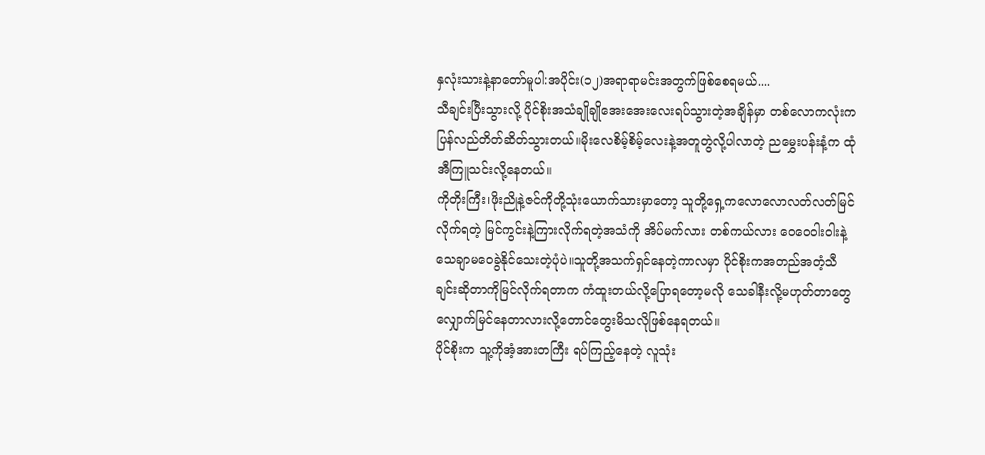နှလုံးသားနဲ့နာတော်မူပါ:အပိုင်း(၁၂)အရာရာမင်းအတွက်ဖြစ်စေရမယ်....
သီချင်းပြီးသွားလို့ ပိုင်စိုးအသံချိုချိုအေးအေးလေးရပ်သွားတဲ့အချိန်မှာ တစ်လောကလုံးကပြန်လည်တိတ်ဆိတ်သွားတယ်။မိုးလေစိမ့်စိမ့်လေးနဲ့အတူတွဲလို့ပါလာတဲ့ ညမွှေးပန်းနံ့က ထုံအီကြူသင်းလို့နေတယ်။
ကိုတိုးကြီး၊ဖိုးညိုနဲ့ဇင်ကိုတို့သုံးယောက်သားမှာတော့ သူတို့ရှေ့ကလောလောလတ်လတ်မြင်လိုက်ရတဲ့ မြင်ကွင်းနဲ့ကြားလိုက်ရတဲ့အသံကို အိပ်မက်လား တစ်ကယ်လား ဝေဝေဝါးဝါးနဲ့သေချာမဝေခွဲနိုင်သေးတဲ့ပုံပဲ။သူတို့အသက်ရှင်နေတဲ့ကာလမှာ ပိုင်စိုးကအတည်အတံ့သီချင်းဆိုတာကိုမြင်လိုက်ရတာက ကံထူးတယ်လို့ပြောရတော့မလို သေခါနီးလို့မဟုတ်တာတွေလျှောက်မြင်နေတာလားလို့တောင်တွေးမိသလိုဖြစ်နေရတယ်။
ပိုင်စိုးက သူ့ကိုအံ့အားတကြီး ရပ်ကြည့်နေတဲ့ လူသုံး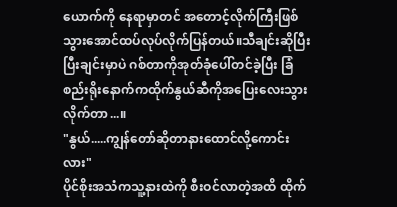ယောက်ကို နေရာမှာတင် အတောင့်လိုက်ကြီးဖြစ်သွားအောင်ထပ်လုပ်လိုက်ပြန်တယ်။သီချင်းဆိုပြီးပြီးချင်းမှာပဲ ဂစ်တာကိုအုတ်ခုံပေါ်တင်ခဲ့ပြီး ခြံစည်းရိုးနောက်ကထိုက်နွယ်ဆီကိုအပြေးလေးသွားလိုက်တာ...။
"နွယ်.....ကျွန်တော်ဆိုတာနားထောင်လို့ကောင်းလား"
ပိုင်စိုးအသံကသူ့နားထဲကို စီးဝင်လာတဲ့အထိ ထိုက်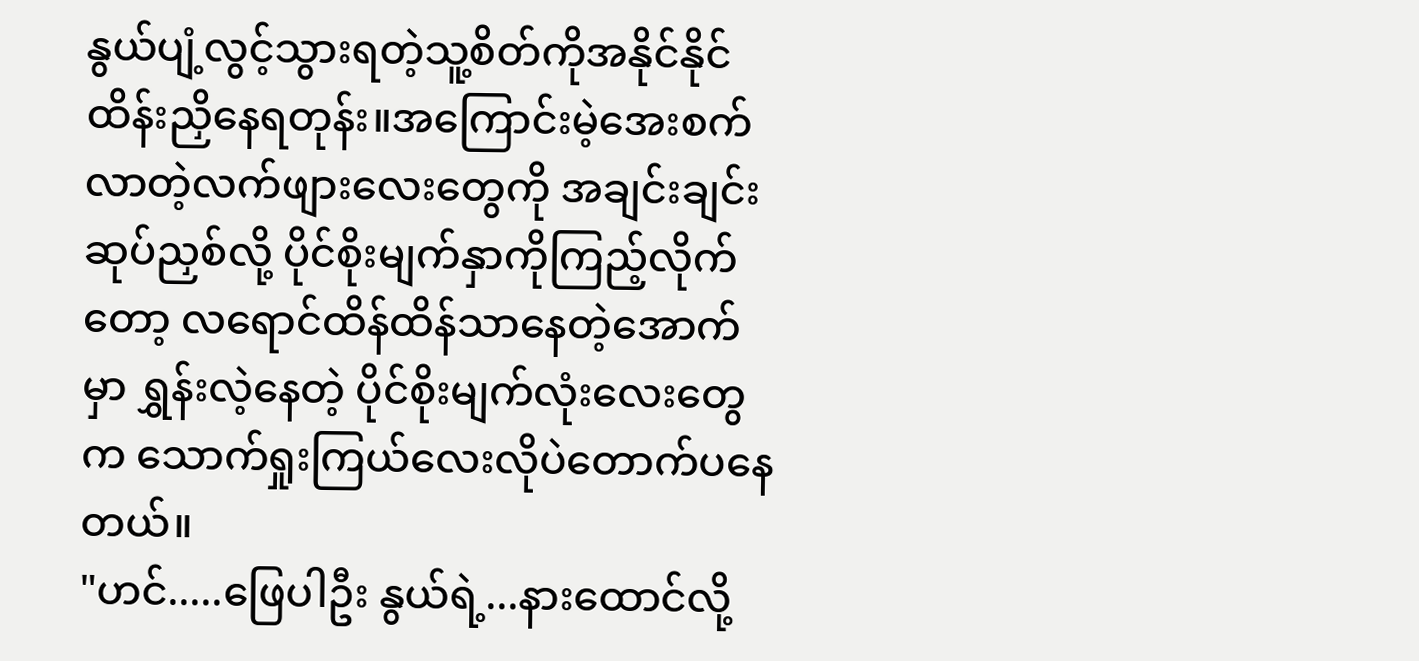နွယ်ပျံ့လွင့်သွားရတဲ့သူ့စိတ်ကိုအနိုင်နိုင်ထိန်းညှိနေရတုန်း။အကြောင်းမဲ့အေးစက်လာတဲ့လက်ဖျားလေးတွေကို အချင်းချင်းဆုပ်ညှစ်လို့ ပိုင်စိုးမျက်နှာကိုကြည့်လိုက်တော့ လရောင်ထိန်ထိန်သာနေတဲ့အောက်မှာ ရွှန်းလဲ့နေတဲ့ ပိုင်စိုးမျက်လုံးလေးတွေက သောက်ရှုးကြယ်လေးလိုပဲတောက်ပနေတယ်။
"ဟင်.....ဖြေပါဦး နွယ်ရဲ့...နားထောင်လို့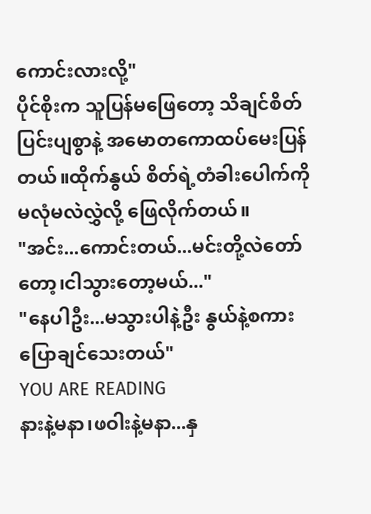ကောင်းလားလို့"
ပိုင်စိုးက သူပြန်မဖြေတော့ သိချင်စိတ်ပြင်းပျစွာနဲ့ အမောတကောထပ်မေးပြန်တယ်။ထိုက်နွယ် စိတ်ရဲ့တံခါးပေါက်ကိုမလုံမလဲလွှဲလို့ ဖြေလိုက်တယ်။
"အင်း...ကောင်းတယ်...မင်းတို့လဲတော်တော့၊ငါသွားတော့မယ်..."
"နေပါဦး...မသွားပါနဲ့ဦး နွယ်နဲ့စကားပြောချင်သေးတယ်"
YOU ARE READING
နားနဲ့မနာ၊ဖဝါးနဲ့မနာ...နှ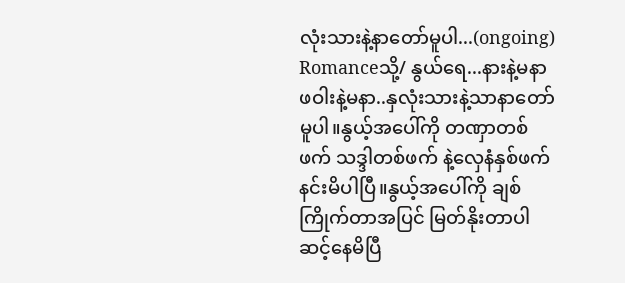လုံးသားနဲ့နာတော်မူပါ...(ongoing)
Romanceသို့/ နွယ်ရေ...နားနဲ့မနာ ဖဝါးနဲ့မနာ..နှလုံးသားနဲ့သာနာတော်မူပါ။နွယ့်အပေါ်ကို တဏှာတစ်ဖက် သဒ္ဒါတစ်ဖက် နဲ့လှေနံနှစ်ဖက်နင်းမိပါပြီ။နွယ့်အပေါ်ကို ချစ်ကြိုက်တာအပြင် မြတ်နိုးတာပါဆင့်နေမိပြီ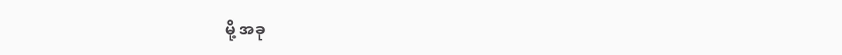မို့ အခု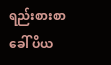ရည်းစားစာခေါ် ပိယ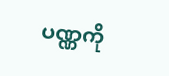ပဏ္ဏကို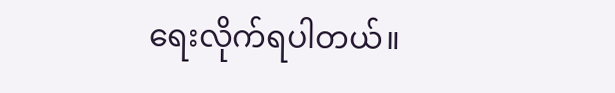ရေးလိုက်ရပါတယ်။